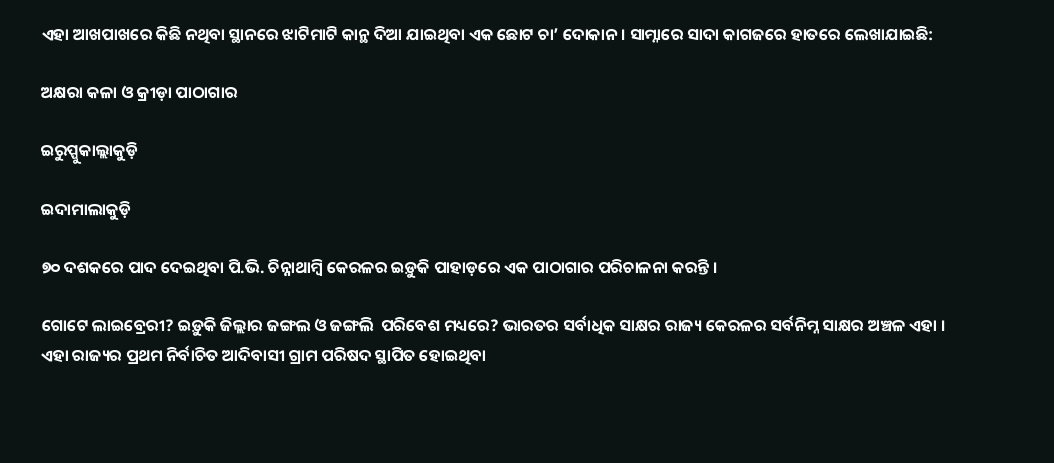ଏହା ଆଖପାଖରେ କିଛି ନଥିବା ସ୍ଥାନରେ ଝାଟିମାଟି କାନ୍ଥ ଦିଆ ଯାଇଥିବା ଏକ ଛୋଟ ଚା’ ଦୋକାନ । ସାମ୍ନାରେ ସାଦା କାଗଜରେ ହାତରେ ଲେଖାଯାଇଛି:

ଅକ୍ଷରା କଳା ଓ କ୍ରୀଡ଼ା ପାଠାଗାର

ଇରୁପ୍ପୁକାଲ୍ଲାକୁଡ଼ି

ଇଦାମାଲାକୁଡ଼ି

୭୦ ଦଶକରେ ପାଦ ଦେଇଥିବା ପି.ଭି. ଚିନ୍ନାଥାମ୍ବି କେରଳର ଇଡ଼ୁକି ପାହାଡ଼ରେ ଏକ ପାଠାଗାର ପରିଚାଳନା କରନ୍ତି ।

ଗୋଟେ ଲାଇବ୍ରେରୀ? ଇଡ଼ୁକି ଜିଲ୍ଲାର ଜଙ୍ଗଲ ଓ ଜଙ୍ଗଲି  ପରିବେଶ ମଧ୍ୟରେ? ଭାରତର ସର୍ବାଧିକ ସାକ୍ଷର ରାଜ୍ୟ କେରଳର ସର୍ବନିମ୍ନ ସାକ୍ଷର ଅଞ୍ଚଳ ଏହା । ଏହା ରାଜ୍ୟର ପ୍ରଥମ ନିର୍ବାଚିତ ଆଦିବାସୀ ଗ୍ରାମ ପରିଷଦ ସ୍ଥାପିତ ହୋଇଥିବା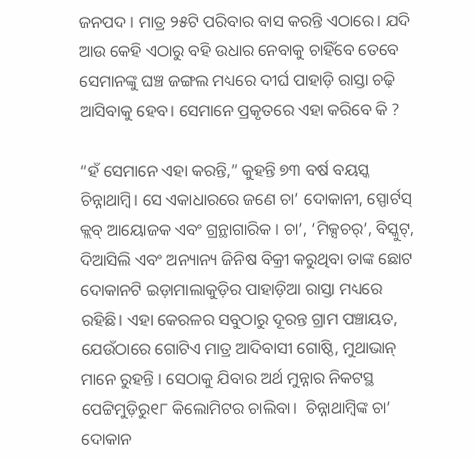ଜନପଦ । ମାତ୍ର ୨୫ଟି ପରିବାର ବାସ କରନ୍ତି ଏଠାରେ। ଯଦି ଆଉ କେହି ଏଠାରୁ ବହି ଉଧାର ନେବାକୁ ଚାହିଁବେ ତେବେ ସେମାନଙ୍କୁ ଘଞ୍ଚ ଜଙ୍ଗଲ ମଧ୍ୟରେ ଦୀର୍ଘ ପାହାଡ଼ି ରାସ୍ତା ଚଢ଼ି ଆସିବାକୁ ହେବ। ସେମାନେ ପ୍ରକୃତରେ ଏହା କରିବେ କି ?

“ହଁ ସେମାନେ ଏହା କରନ୍ତି,” କୁହନ୍ତି ୭୩ ବର୍ଷ ବୟସ୍କ ଚିନ୍ନାଥାମ୍ବି। ସେ ଏକାଧାରରେ ଜଣେ ଚା’ ଦୋକାନୀ, ସ୍ପୋର୍ଟସ୍ କ୍ଲବ୍ ଆୟୋଜକ ଏବଂ ଗ୍ରନ୍ଥାଗାରିକ । ଚା’, ‘ମିକ୍ସଚର୍’, ବିସ୍କୁଟ୍, ଦିଆସିଲି ଏବଂ ଅନ୍ୟାନ୍ୟ ଜିନିଷ ବିକ୍ରୀ କରୁଥିବା ତାଙ୍କ ଛୋଟ ଦୋକାନଟି ଇଡ଼ାମାଲାକୁଡ଼ିର ପାହାଡ଼ିଆ ରାସ୍ତା ମଧ୍ୟରେ ରହିଛି। ଏହା କେରଳର ସବୁଠାରୁ ଦୂରନ୍ତ ଗ୍ରାମ ପଞ୍ଚାୟତ, ଯେଉଁଠାରେ ଗୋଟିଏ ମାତ୍ର ଆଦିବାସୀ ଗୋଷ୍ଠି, ମୁଥାଭାନ୍ ମାନେ ରୁହନ୍ତି । ସେଠାକୁ ଯିବାର ଅର୍ଥ ମୁନ୍ନାର ନିକଟସ୍ଥ ପେଟ୍ଟିମୁଡ଼ିରୁ୧୮ କିଲୋମିଟର ଚାଲିବା।  ଚିନ୍ନାଥାମ୍ବିଙ୍କ ଚା’ ଦୋକାନ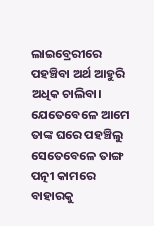ଲାଇବ୍ରେରୀରେ ପହଞ୍ଚିବା ଅର୍ଥ ଆହୁରି ଅଧିକ ଚାଲିବା। ଯେତେବେଳେ ଆମେ ତାଙ୍କ ଘରେ ପହଞ୍ଚିଲୁ ସେତେବେଳେ ତାଙ୍ଗ ପତ୍ନୀ କାମରେ ବାହାରକୁ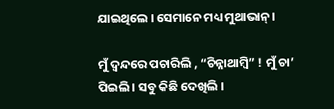ଯାଇଥିଲେ । ସେମାନେ ମଧ୍ୟ ମୁଥାଭାନ୍ ।

ମୁଁ ଦ୍ୱନ୍ଦରେ ପଚାରିଲି , “ଚିନ୍ନାଥାମ୍ବି” ! ମୁଁ ଚା’ ପିଇଲି । ସବୁ କିଛି ଦେଖିଲି ।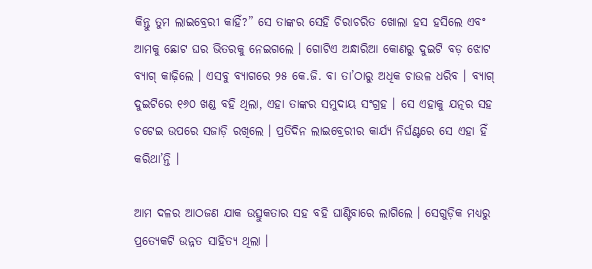କିନ୍ତୁ ତୁମ ଲାଇବ୍ରେରୀ କାହିଁ?” ସେ ତାଙ୍କର ସେହି ଚିରାଚରିତ ଖୋଲା ହସ ହସିଲେ ଏବଂ ଆମକୁ ଛୋଟ ଘର ଭିତରକୁ ନେଇଗଲେ । ଗୋଟିଏ ଅନ୍ଧାରିଆ କୋଣରୁ ଦୁଇଟି ବଡ଼ ଝୋଟ ବ୍ୟାଗ୍ କାଢ଼ିଲେ । ଏସବୁ ବ୍ୟାଗରେ ୨୫ କେ.ଜି. ବା ତା’ଠାରୁ ଅଧିକ ଚାଉଳ ଧରିବ । ବ୍ୟାଗ୍ ଦୁଇଟିରେ ୧୬୦ ଖଣ୍ଡ ବହି ଥିଲା, ଏହା ତାଙ୍କର ସମୁଦାୟ ସଂଗ୍ରହ । ସେ ଏହାକୁ ଯତ୍ନର ସହ ଚଟେଇ ଉପରେ ସଜାଡ଼ି ରଖିଲେ । ପ୍ରତିଦିନ ଲାଇବ୍ରେରୀର କାର୍ଯ୍ୟ ନିର୍ଘଣ୍ଟରେ ସେ ଏହା ହିଁ କରିଥା’ନ୍ତି ।

ଆମ ଦଳର ଆଠଜଣ ଯାକ ଉତ୍ସୁକତାର ସହ ବହି ଘାଣ୍ଟିବାରେ ଲାଗିଲେ । ସେଗୁଡ଼ିକ ମଧ୍ୟରୁ ପ୍ରତ୍ୟେକଟି ଉନ୍ନତ ସାହିତ୍ୟ ଥିଲା ।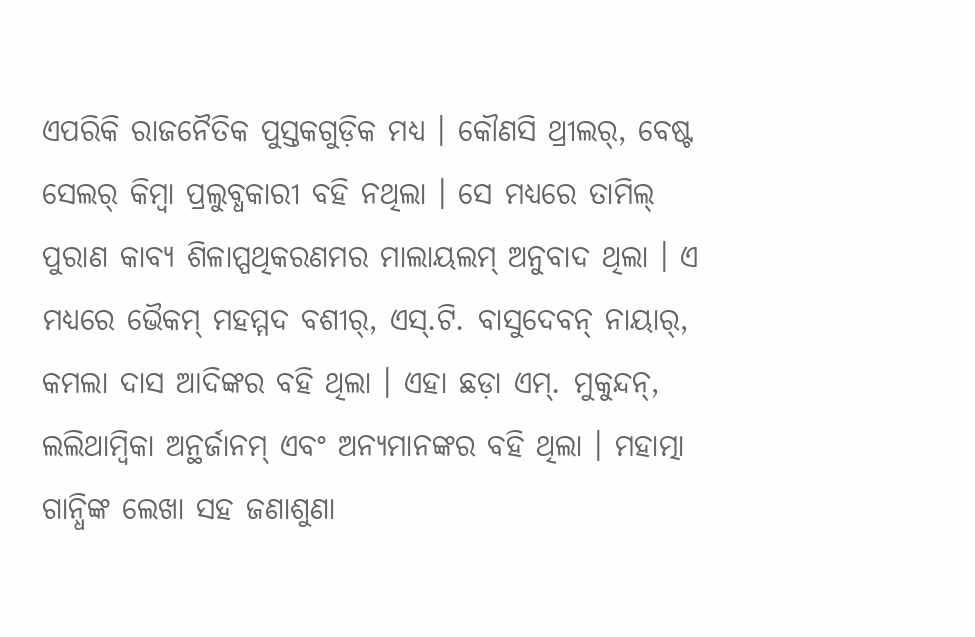ଏପରିକି ରାଜନୈତିକ ପୁସ୍ତକଗୁଡ଼ିକ ମଧ୍ୟ । କୌଣସି ଥ୍ରୀଲର୍, ବେଷ୍ଟ ସେଲର୍ କିମ୍ବା ପ୍ରଲୁବ୍ଧକାରୀ ବହି ନଥିଲା । ସେ ମଧ୍ୟରେ ତାମିଲ୍ ପୁରାଣ କାବ୍ୟ ଶିଳାପ୍ପଥିକରଣମର ମାଲାୟଲମ୍ ଅନୁବାଦ ଥିଲା । ଏ ମଧ୍ୟରେ ଭୈକମ୍ ମହମ୍ମଦ ବଶୀର୍, ଏସ୍.ଟି. ବାସୁଦେବନ୍ ନାୟାର୍, କମଲା ଦାସ ଆଦିଙ୍କର ବହି ଥିଲା । ଏହା ଛଡ଼ା ଏମ୍. ମୁକୁନ୍ଦନ୍, ଲଲିଥାମ୍ବିକା ଅନ୍ଥର୍ଜାନମ୍ ଏବଂ ଅନ୍ୟମାନଙ୍କର ବହି ଥିଲା । ମହାତ୍ମା ଗାନ୍ଧିଙ୍କ ଲେଖା ସହ ଜଣାଶୁଣା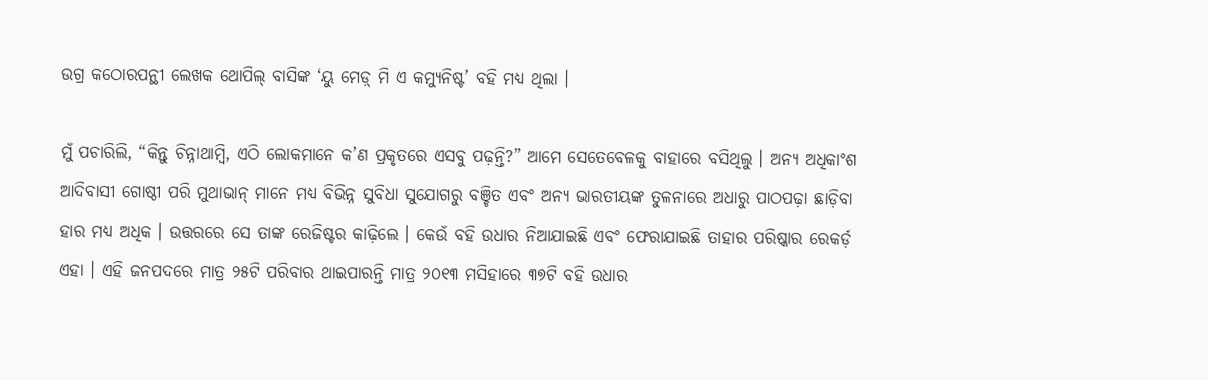ଉଗ୍ର କଠୋରପନ୍ଥୀ ଲେଖକ ଥୋପିଲ୍ ବାସିଙ୍କ ‘ୟୁ ମେଡ଼୍ ମି ଏ କମ୍ୟୁନିଷ୍ଟ’ ବହି ମଧ୍ୟ ଥିଲା ।

ମୁଁ ପଚାରିଲି, “କିନ୍ତୁ ଚିନ୍ନାଥାମ୍ବି, ଏଠି ଲୋକମାନେ କ’ଣ ପ୍ରକୃତରେ ଏସବୁ ପଢ଼ନ୍ତି?” ଆମେ ସେତେବେଳକୁ ବାହାରେ ବସିଥିଲୁ । ଅନ୍ୟ ଅଧିକାଂଶ ଆଦିବାସୀ ଗୋଷ୍ଠୀ ପରି ମୁଥାଭାନ୍ ମାନେ ମଧ୍ୟ ବିଭିନ୍ନ ସୁବିଧା ସୁଯୋଗରୁ ବଞ୍ଚିତ ଏବଂ ଅନ୍ୟ ଭାରତୀୟଙ୍କ ତୁଳନାରେ ଅଧାରୁ ପାଠପଢ଼ା ଛାଡ଼ିବା ହାର ମଧ୍ୟ ଅଧିକ । ଉତ୍ତରରେ ସେ ତାଙ୍କ ରେଜିଷ୍ଟର କାଢ଼ିଲେ । କେଉଁ ବହି ଉଧାର ନିଆଯାଇଛି ଏବଂ ଫେରାଯାଇଛି ତାହାର ପରିଷ୍କାର ରେକର୍ଡ଼ ଏହା । ଏହି ଜନପଦରେ ମାତ୍ର ୨୫ଟି ପରିବାର ଥାଇପାରନ୍ତି ମାତ୍ର ୨୦୧୩ ମସିହାରେ ୩୭ଟି ବହି ଉଧାର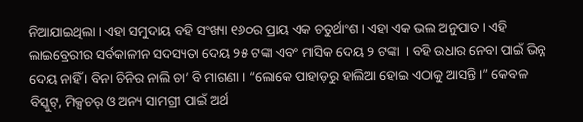ନିଆଯାଇଥିଲା । ଏହା ସମୁଦାୟ ବହି ସଂଖ୍ୟା ୧୬୦ର ପ୍ରାୟ ଏକ ଚତୁର୍ଥାଂଶ । ଏହା ଏକ ଭଲ ଅନୁପାତ । ଏହି ଲାଇବ୍ରେରୀର ସର୍ବକାଳୀନ ସଦସ୍ୟତା ଦେୟ ୨୫ ଟଙ୍କା ଏବଂ ମାସିକ ଦେୟ ୨ ଟଙ୍କା  । ବହି ଉଧାର ନେବା ପାଇଁ ଭିନ୍ନ ଦେୟ ନାହିଁ । ବିନା ଚିନିର ନାଲି ଚା’ ବି ମାଗଣା । “ଲୋକେ ପାହାଡ଼ରୁ ହାଲିଆ ହୋଇ ଏଠାକୁ ଆସନ୍ତି ।” କେବଳ ବିସ୍କୁଟ୍, ମିକ୍ସଚର୍ ଓ ଅନ୍ୟ ସାମଗ୍ରୀ ପାଇଁ ଅର୍ଥ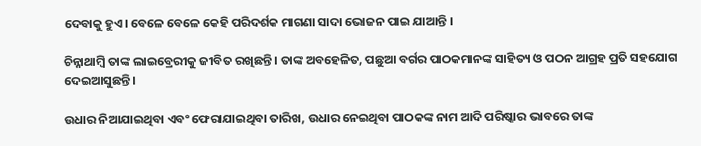ଦେବାକୁ ହୁଏ। ବେଳେ ବେଳେ କେହି ପରିଦର୍ଶକ ମାଗଣା ସାଦା ଭୋଜନ ପାଇ ଯାଆନ୍ତି ।

ଚିନ୍ନାଥାମ୍ବି ତାଙ୍କ ଲାଇବ୍ରେରୀକୁ ଜୀବିତ ରଖିଛନ୍ତି । ତାଙ୍କ ଅବହେଳିତ, ପଛୁଆ ବର୍ଗର ପାଠକମାନଙ୍କ ସାହିତ୍ୟ ଓ ପଠନ ଆଗ୍ରହ ପ୍ରତି ସହଯୋଗ ଦେଇଆସୁଛନ୍ତି।

ଉଧାର ନିଆଯାଇଥିବା ଏବଂ ଫେରାଯାଇଥିବା ତାରିଖ, ଉଧାର ନେଇଥିବା ପାଠକଙ୍କ ନାମ ଆଦି ପରିଷ୍କାର ଭାବରେ ତାଙ୍କ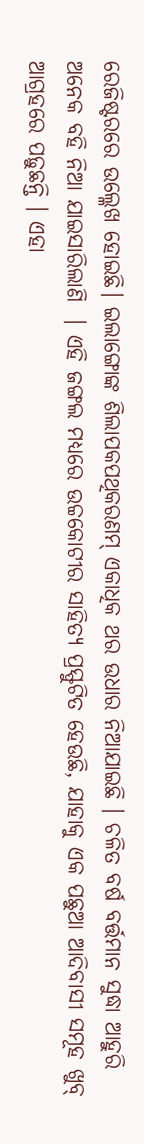ରେଜିଷ୍ଟରରେ ଉଲ୍ଳେଖ ହୋଇଛି। ଇଲାଙ୍ଗୋଙ୍କ ଶିଲାପକପଥିକରଣମ୍ ଏକାଧିକ ଥର ଉଧାର ନିଆଯାଇଛି । ଚଳିତ ବର୍ଷ ବର୍ତ୍ତମାନ ସୁଦ୍ଧା ଆହୁରି ଅନେକ ବହି ନିଆ ଯାଇସାରିଲାଣି  । ଏହି ଜଙ୍ଗଲ ମଧ୍ୟରେ ଉଚ୍ଚକୋଟୀର ସାହିତ୍ୟ ପ୍ରସ୍ଫୁଟିତ ହେଉଛି, ଯାହାକୁ ଏକ ପଛୁଆ ଆଦିବାସୀ ସମୂହ ଖୁବ୍ ଆଗ୍ରହରେ ପଢ଼ୁଛନ୍ତି । ଏହା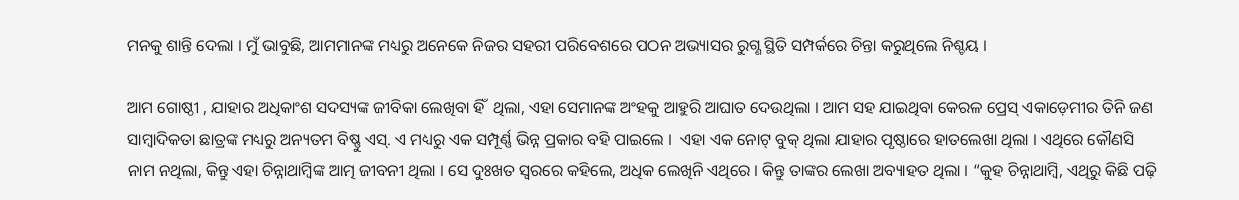ମନକୁ ଶାନ୍ତି ଦେଲା । ମୁଁ ଭାବୁଛି, ଆମମାନଙ୍କ ମଧ୍ୟରୁ ଅନେକେ ନିଜର ସହରୀ ପରିବେଶରେ ପଠନ ଅଭ୍ୟାସର ରୁଗ୍ଣ ସ୍ଥିତି ସମ୍ପର୍କରେ ଚିନ୍ତା କରୁଥିଲେ ନିଶ୍ଚୟ ।

ଆମ ଗୋଷ୍ଠୀ , ଯାହାର ଅଧିକାଂଶ ସଦସ୍ୟଙ୍କ ଜୀବିକା ଲେଖିବା ହିଁ  ଥିଲା, ଏହା ସେମାନଙ୍କ ଅଂହକୁ ଆହୁରି ଆଘାତ ଦେଉଥିଲା । ଆମ ସହ ଯାଇଥିବା କେରଳ ପ୍ରେସ୍ ଏକାଡ଼େମୀର ତିନି ଜଣ ସାମ୍ବାଦିକତା ଛାତ୍ରଙ୍କ ମଧ୍ୟରୁ ଅନ୍ୟତମ ବିଷ୍ଣୁ ଏସ୍. ଏ ମଧ୍ୟରୁ ଏକ ସମ୍ପୂର୍ଣ୍ଣ ଭିନ୍ନ ପ୍ରକାର ବହି ପାଇଲେ ।  ଏହା ଏକ ନୋଟ୍ ବୁକ୍ ଥିଲା ଯାହାର ପୃଷ୍ଠାରେ ହାତଲେଖା ଥିଲା । ଏଥିରେ କୌଣସି ନାମ ନଥିଲା, କିନ୍ତୁ ଏହା ଚିନ୍ନାଥାମ୍ବିଙ୍କ ଆତ୍ମ ଜୀବନୀ ଥିଲା । ସେ ଦୁଃଖତ ସ୍ୱରରେ କହିଲେ, ଅଧିକ ଲେଖିନି ଏଥିରେ । କିନ୍ତୁ ତାଙ୍କର ଲେଖା ଅବ୍ୟାହତ ଥିଲା । “କୁହ ଚିନ୍ନାଥାମ୍ବି, ଏଥିରୁ କିଛି ପଢ଼ି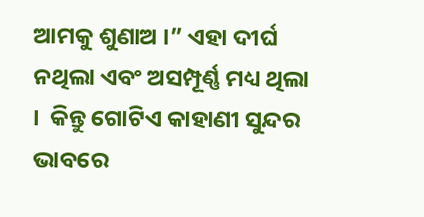ଆମକୁ ଶୁଣାଅ ।” ଏହା ଦୀର୍ଘ ନଥିଲା ଏବଂ ଅସମ୍ପୂର୍ଣ୍ଣ ମଧ୍ୟ ଥିଲା ।  କିନ୍ତୁ ଗୋଟିଏ କାହାଣୀ ସୁନ୍ଦର ଭାବରେ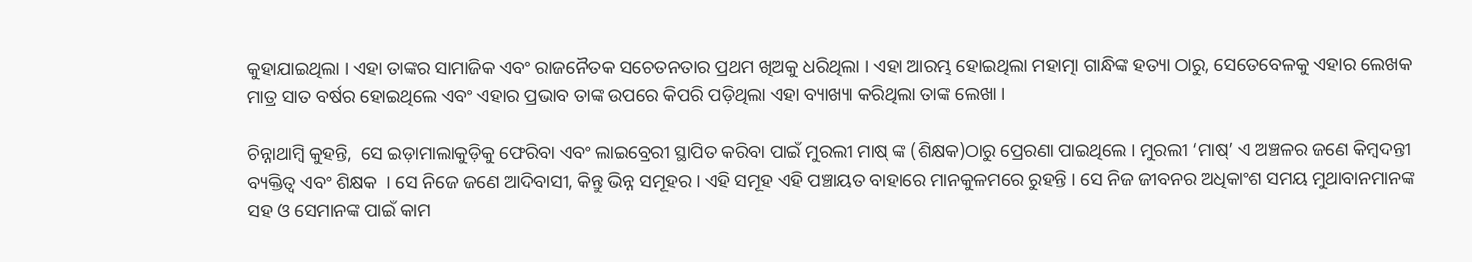କୁହାଯାଇଥିଲା । ଏହା ତାଙ୍କର ସାମାଜିକ ଏବଂ ରାଜନୈତକ ସଚେତନତାର ପ୍ରଥମ ଖିଅକୁ ଧରିଥିଲା । ଏହା ଆରମ୍ଭ ହୋଇଥିଲା ମହାତ୍ମା ଗାନ୍ଧିଙ୍କ ହତ୍ୟା ଠାରୁ, ସେତେବେଳକୁ ଏହାର ଲେଖକ ମାତ୍ର ସାତ ବର୍ଷର ହୋଇଥିଲେ ଏବଂ ଏହାର ପ୍ରଭାବ ତାଙ୍କ ଉପରେ କିପରି ପଡ଼ିଥିଲା ଏହା ବ୍ୟାଖ୍ୟା କରିଥିଲା ତାଙ୍କ ଲେଖା ।

ଚିନ୍ନାଥାମ୍ବି କୁହନ୍ତି,  ସେ ଇଡ଼ାମାଲାକୁଡ଼ିକୁ ଫେରିବା ଏବଂ ଲାଇବ୍ରେରୀ ସ୍ଥାପିତ କରିବା ପାଇଁ ମୁରଲୀ ମାଷ୍ ଙ୍କ (ଶିକ୍ଷକ)ଠାରୁ ପ୍ରେରଣା ପାଇଥିଲେ । ମୁରଲୀ ‘ମାଷ୍’ ଏ ଅଞ୍ଚଳର ଜଣେ କିମ୍ବଦନ୍ତୀ ବ୍ୟକ୍ତିତ୍ୱ ଏବଂ ଶିକ୍ଷକ  । ସେ ନିଜେ ଜଣେ ଆଦିବାସୀ, କିନ୍ତୁ ଭିନ୍ନ ସମୂହର । ଏହି ସମୂହ ଏହି ପଞ୍ଚାୟତ ବାହାରେ ମାନକୁଳମରେ ରୁହନ୍ତି । ସେ ନିଜ ଜୀବନର ଅଧିକାଂଶ ସମୟ ମୁଥାବାନମାନଙ୍କ ସହ ଓ ସେମାନଙ୍କ ପାଇଁ କାମ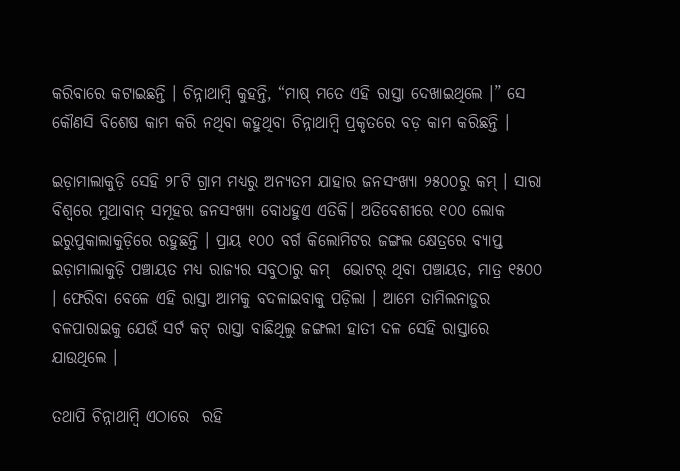କରିବାରେ କଟାଇଛନ୍ତି । ଚିନ୍ନାଥାମ୍ବି କୁହନ୍ତି, “ମାଷ୍ ମତେ ଏହି ରାସ୍ତା ଦେଖାଇଥିଲେ ।” ସେ କୌଣସି ବିଶେଷ କାମ କରି ନଥିବା କହୁଥିବା ଚିନ୍ନାଥାମ୍ବି ପ୍ରକୃତରେ ବଡ଼ କାମ କରିଛନ୍ତି ।

ଇଡ଼ାମାଲାକୁଡ଼ି ସେହି ୨୮ଟି ଗ୍ରାମ ମଧ୍ୟରୁ ଅନ୍ୟତମ ଯାହାର ଜନସଂଖ୍ୟା ୨୫୦୦ରୁ କମ୍ । ସାରା ବିଶ୍ୱରେ ମୁଥାବାନ୍ ସମୂହର ଜନସଂଖ୍ୟା ବୋଧହୁଏ ଏତିକି। ଅତିବେଶୀରେ ୧୦୦ ଲୋକ ଇରୁପୁକାଲାକୁଡ଼ିରେ ରହୁଛନ୍ତି । ପ୍ରାୟ ୧୦୦ ବର୍ଗ କିଲୋମିଟର ଜଙ୍ଗଲ କ୍ଷେତ୍ରରେ ବ୍ୟାପ୍ତ ଇଡ଼ାମାଲାକୁଡ଼ି ପଞ୍ଚାୟତ ମଧ୍ୟ ରାଜ୍ୟର ସବୁଠାରୁ କମ୍  ଭୋଟର୍ ଥିବା ପଞ୍ଚାୟତ, ମାତ୍ର ୧୫୦୦ । ଫେରିବା ବେଳେ ଏହି ରାସ୍ତା ଆମକୁ ବଦଳାଇବାକୁ ପଡ଼ିଲା । ଆମେ ତାମିଲନାଡ଼ୁର ବଳପାରାଇକୁ ଯେଉଁ ସର୍ଟ କଟ୍ ରାସ୍ତା ବାଛିଥିଲୁ ଜଙ୍ଗଲୀ ହାତୀ ଦଳ ସେହି ରାସ୍ତାରେ ଯାଉଥିଲେ ।

ତଥାପି ଚିନ୍ନାଥାମ୍ବି ଏଠାରେ  ରହି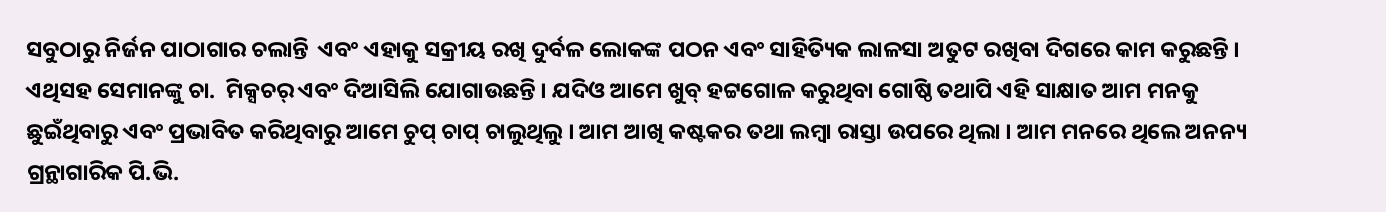ସବୁଠାରୁ ନିର୍ଜନ ପାଠାଗାର ଚଲାନ୍ତି  ଏବଂ ଏହାକୁ ସକ୍ରୀୟ ରଖି ଦୁର୍ବଳ ଲୋକଙ୍କ ପଠନ ଏବଂ ସାହିତ୍ୟିକ ଲାଳସା ଅତୁଟ ରଖିବା ଦିଗରେ କାମ କରୁଛନ୍ତି । ଏଥିସହ ସେମାନଙ୍କୁ ଚା.  ମିକ୍ସଚର୍ ଏବଂ ଦିଆସିଲି ଯୋଗାଉଛନ୍ତି । ଯଦିଓ ଆମେ ଖୁବ୍ ହଟ୍ଟଗୋଳ କରୁଥିବା ଗୋଷ୍ଠି ତଥାପି ଏହି ସାକ୍ଷାତ ଆମ ମନକୁ ଛୁଇଁଥିବାରୁ ଏବଂ ପ୍ରଭାବିତ କରିଥିବାରୁ ଆମେ ଚୁପ୍ ଚାପ୍ ଚାଲୁଥିଲୁ । ଆମ ଆଖି କଷ୍ଟକର ତଥା ଲମ୍ବା ରାସ୍ତା ଉପରେ ଥିଲା । ଆମ ମନରେ ଥିଲେ ଅନନ୍ୟ ଗ୍ରନ୍ଥାଗାରିକ ପି.ଭି.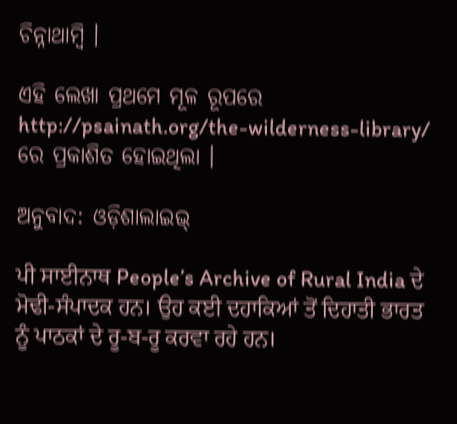ଚିନ୍ନାଥାମ୍ବି ।

ଏହି ଲେଖା ପ୍ରଥମେ ମୂଳ ରୂପରେ http://psainath.org/the-wilderness-library/ ରେ ପ୍ରକାଶିତ ହୋଇଥିଲା ।

ଅନୁବାଦ: ଓଡ଼ିଶାଲାଇଭ୍‍

ਪੀ ਸਾਈਨਾਥ People’s Archive of Rural India ਦੇ ਮੋਢੀ-ਸੰਪਾਦਕ ਹਨ। ਉਹ ਕਈ ਦਹਾਕਿਆਂ ਤੋਂ ਦਿਹਾਤੀ ਭਾਰਤ ਨੂੰ ਪਾਠਕਾਂ ਦੇ ਰੂ-ਬ-ਰੂ ਕਰਵਾ ਰਹੇ ਹਨ।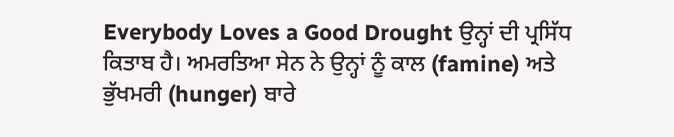Everybody Loves a Good Drought ਉਨ੍ਹਾਂ ਦੀ ਪ੍ਰਸਿੱਧ ਕਿਤਾਬ ਹੈ। ਅਮਰਤਿਆ ਸੇਨ ਨੇ ਉਨ੍ਹਾਂ ਨੂੰ ਕਾਲ (famine) ਅਤੇ ਭੁੱਖਮਰੀ (hunger) ਬਾਰੇ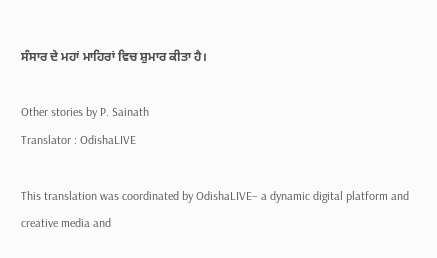ਸੰਸਾਰ ਦੇ ਮਹਾਂ ਮਾਹਿਰਾਂ ਵਿਚ ਸ਼ੁਮਾਰ ਕੀਤਾ ਹੈ।

Other stories by P. Sainath
Translator : OdishaLIVE

This translation was coordinated by OdishaLIVE– a dynamic digital platform and creative media and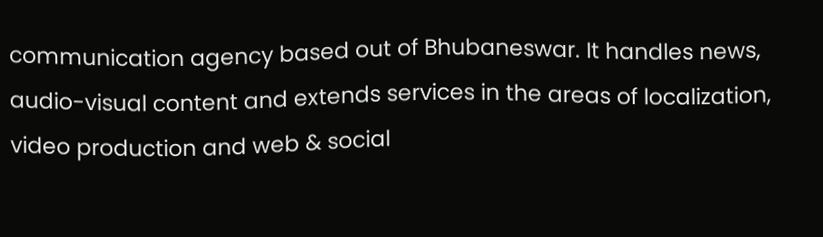communication agency based out of Bhubaneswar. It handles news, audio-visual content and extends services in the areas of localization, video production and web & social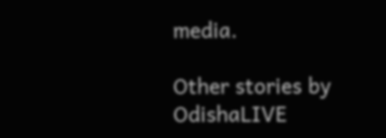media.

Other stories by OdishaLIVE